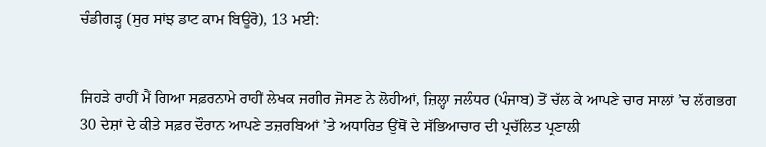ਚੰਡੀਗੜ੍ਹ (ਸੁਰ ਸਾਂਝ ਡਾਟ ਕਾਮ ਬਿਊਰੋ), 13 ਮਈ:


ਜਿਹੜੇ ਰਾਹੀਂ ਮੈਂ ਗਿਆ ਸਫ਼ਰਨਾਮੇ ਰਾਹੀਂ ਲੇਖਕ ਜਗੀਰ ਜੋਸਣ ਨੇ ਲੋਹੀਆਂ, ਜ਼ਿਲ੍ਹਾ ਜਲੰਧਰ (ਪੰਜਾਬ) ਤੋਂ ਚੱਲ ਕੇ ਆਪਣੇ ਚਾਰ ਸਾਲਾਂ ’ਚ ਲੱਗਭਗ 30 ਦੇਸ਼ਾਂ ਦੇ ਕੀਤੇ ਸਫ਼ਰ ਦੌਰਾਨ ਆਪਣੇ ਤਜ਼ਰਬਿਆਂ ’ਤੇ ਅਧਾਰਿਤ ਉਂਥੋਂ ਦੇ ਸੱਭਿਆਚਾਰ ਦੀ ਪ੍ਰਚੱਲਿਤ ਪ੍ਰਣਾਲੀ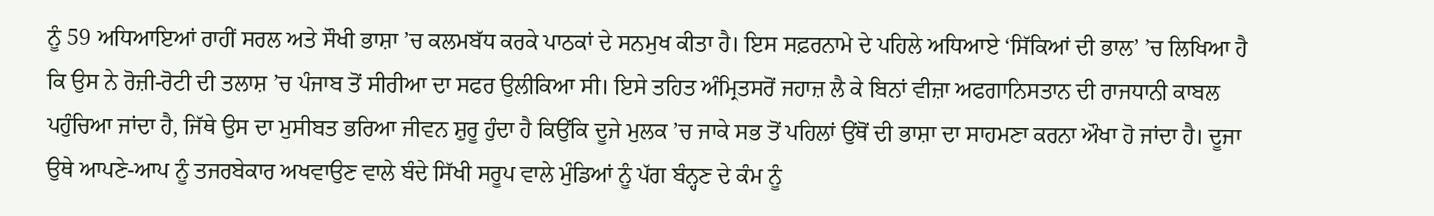ਨੂੰ 59 ਅਧਿਆਇਆਂ ਰਾਹੀਂ ਸਰਲ ਅਤੇ ਸੌਖੀ ਭਾਸ਼ਾ ’ਚ ਕਲਮਬੱਧ ਕਰਕੇ ਪਾਠਕਾਂ ਦੇ ਸਨਮੁਖ ਕੀਤਾ ਹੈ। ਇਸ ਸਫ਼ਰਨਾਮੇ ਦੇ ਪਹਿਲੇ ਅਧਿਆਏ ‘ਸਿੱਕਿਆਂ ਦੀ ਭਾਲ’ ’ਚ ਲਿਖਿਆ ਹੈ ਕਿ ਉਸ ਨੇ ਰੋਜ਼ੀ-ਰੋਟੀ ਦੀ ਤਲਾਸ਼ ’ਚ ਪੰਜਾਬ ਤੋਂ ਸੀਰੀਆ ਦਾ ਸਫਰ ਉਲੀਕਿਆ ਸੀ। ਇਸੇ ਤਹਿਤ ਅੰਮ੍ਰਿਤਸਰੋਂ ਜਹਾਜ਼ ਲੈ ਕੇ ਬਿਨਾਂ ਵੀਜ਼ਾ ਅਫਗਾਨਿਸਤਾਨ ਦੀ ਰਾਜਧਾਨੀ ਕਾਬਲ ਪਹੁੰਚਿਆ ਜਾਂਦਾ ਹੈ, ਜਿੱਥੇ ਉਸ ਦਾ ਮੁਸੀਬਤ ਭਰਿਆ ਜੀਵਨ ਸ਼ੁਰੂ ਹੁੰਦਾ ਹੈ ਕਿਉਂਕਿ ਦੂਜੇ ਮੁਲਕ ’ਚ ਜਾਕੇ ਸਭ ਤੋਂ ਪਹਿਲਾਂ ਉਂਥੋਂ ਦੀ ਭਾਸ਼ਾ ਦਾ ਸਾਹਮਣਾ ਕਰਨਾ ਔਖਾ ਹੋ ਜਾਂਦਾ ਹੈ। ਦੂਜਾ ਉਥੇ ਆਪਣੇ-ਆਪ ਨੂੰ ਤਜਰਬੇਕਾਰ ਅਖਵਾਉਣ ਵਾਲੇ ਬੰਦੇ ਸਿੱਖੀ ਸਰੂਪ ਵਾਲੇ ਮੁੰਡਿਆਂ ਨੂੰ ਪੱਗ ਬੰਨ੍ਹਣ ਦੇ ਕੰਮ ਨੂੰ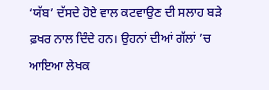‘ਯੱਬ’ ਦੱਸਦੇ ਹੋਏ ਵਾਲ ਕਟਵਾਉਣ ਦੀ ਸਲਾਹ ਬੜੇ ਫ਼ਖਰ ਨਾਲ ਦਿੰਦੇ ਹਨ। ਉਹਨਾਂ ਦੀਆਂ ਗੱਲਾਂ ’ਚ ਆਇਆ ਲੇਖਕ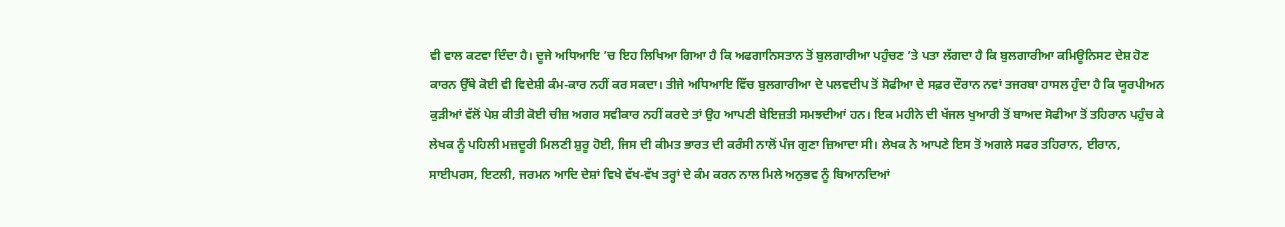ਵੀ ਵਾਲ ਕਟਵਾ ਦਿੰਦਾ ਹੈ। ਦੂਜੇ ਅਧਿਆਇ ’ਚ ਇਹ ਲਿਖਿਆ ਗਿਆ ਹੈ ਕਿ ਅਫਗਾਨਿਸਤਾਨ ਤੋਂ ਬੁਲਗਾਰੀਆ ਪਹੁੰਚਣ ’ਤੇ ਪਤਾ ਲੱਗਦਾ ਹੈ ਕਿ ਬੁਲਗਾਰੀਆ ਕਮਿਊਨਿਸਟ ਦੇਸ਼ ਹੋਣ ਕਾਰਨ ਉੱਥੇ ਕੋਈ ਵੀ ਵਿਦੇਸ਼ੀ ਕੰਮ-ਕਾਰ ਨਹੀਂ ਕਰ ਸਕਦਾ। ਤੀਜੇ ਅਧਿਆਇ ਵਿੱਚ ਬੁਲਗਾਰੀਆ ਦੇ ਪਲਵਦੀਪ ਤੋਂ ਸੋਫੀਆ ਦੇ ਸਫ਼ਰ ਦੌਰਾਨ ਨਵਾਂ ਤਜਰਬਾ ਹਾਸਲ ਹੁੰਦਾ ਹੈ ਕਿ ਯੂਰਪੀਅਨ ਕੁੜੀਆਂ ਵੱਲੋਂ ਪੇਸ਼ ਕੀਤੀ ਕੋਈ ਚੀਜ਼ ਅਗਰ ਸਵੀਕਾਰ ਨਹੀਂ ਕਰਦੇ ਤਾਂ ਉਹ ਆਪਣੀ ਬੇਇਜ਼ਤੀ ਸਮਝਦੀਆਂ ਹਨ। ਇਕ ਮਹੀਨੇ ਦੀ ਖੱਜਲ ਖੁਆਰੀ ਤੋਂ ਬਾਅਦ ਸੋਫੀਆ ਤੋਂ ਤਹਿਰਾਨ ਪਹੁੰਚ ਕੇ ਲੇਖਕ ਨੂੰ ਪਹਿਲੀ ਮਜ਼ਦੂਰੀ ਮਿਲਣੀ ਸ਼ੁਰੂ ਹੋਈ, ਜਿਸ ਦੀ ਕੀਮਤ ਭਾਰਤ ਦੀ ਕਰੰਸੀ ਨਾਲੋਂ ਪੰਜ ਗੁਣਾ ਜ਼ਿਆਦਾ ਸੀ। ਲੇਖਕ ਨੇ ਆਪਣੇ ਇਸ ਤੋਂ ਅਗਲੇ ਸਫਰ ਤਹਿਰਾਨ, ਈਰਾਨ, ਸਾਈਪਰਸ, ਇਟਲੀ, ਜਰਮਨ ਆਦਿ ਦੇਸ਼ਾਂ ਵਿਖੇ ਵੱਖ-ਵੱਖ ਤਰ੍ਹਾਂ ਦੇ ਕੰਮ ਕਰਨ ਨਾਲ ਮਿਲੇ ਅਨੁਭਵ ਨੂੰ ਬਿਆਨਦਿਆਂ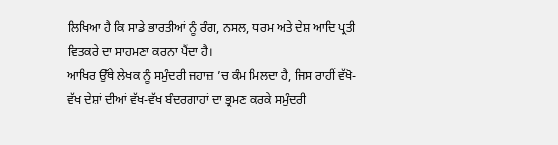ਲਿਖਿਆ ਹੈ ਕਿ ਸਾਡੇ ਭਾਰਤੀਆਂ ਨੂੰ ਰੰਗ, ਨਸਲ, ਧਰਮ ਅਤੇ ਦੇਸ਼ ਆਦਿ ਪ੍ਰਤੀ ਵਿਤਕਰੇ ਦਾ ਸਾਹਮਣਾ ਕਰਨਾ ਪੈਂਦਾ ਹੈ।
ਆਖਿਰ ਉੱਥੇ ਲੇਖਕ ਨੂੰ ਸਮੁੰਦਰੀ ਜਹਾਜ਼ ’ਚ ਕੰਮ ਮਿਲਦਾ ਹੈ, ਜਿਸ ਰਾਹੀਂ ਵੱਖੋ-ਵੱਖ ਦੇਸ਼ਾਂ ਦੀਆਂ ਵੱਖ-ਵੱਖ ਬੰਦਰਗਾਹਾਂ ਦਾ ਭ੍ਰਮਣ ਕਰਕੇ ਸਮੁੰਦਰੀ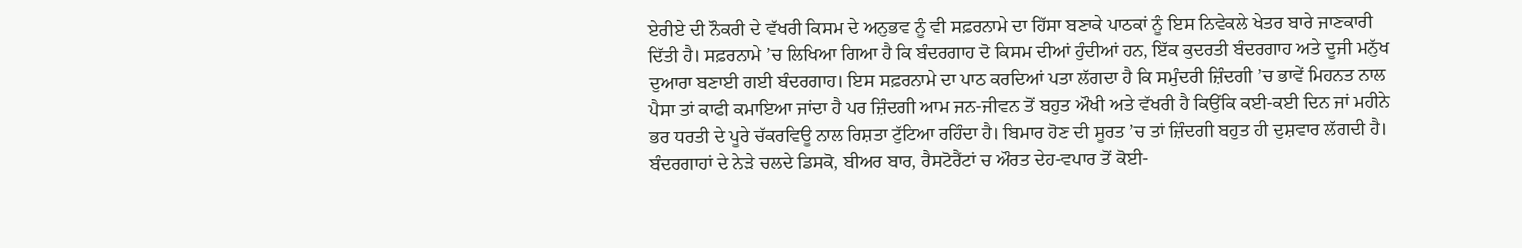ਏਰੀਏ ਦੀ ਨੌਕਰੀ ਦੇ ਵੱਖਰੀ ਕਿਸਮ ਦੇ ਅਨੁਭਵ ਨੂੰ ਵੀ ਸਫ਼ਰਨਾਮੇ ਦਾ ਹਿੱਸਾ ਬਣਾਕੇ ਪਾਠਕਾਂ ਨੂੰ ਇਸ ਨਿਵੇਕਲੇ ਖੇਤਰ ਬਾਰੇ ਜਾਣਕਾਰੀ ਦਿੱਤੀ ਹੈ। ਸਫ਼ਰਨਾਮੇ ’ਚ ਲਿਖਿਆ ਗਿਆ ਹੈ ਕਿ ਬੰਦਰਗਾਹ ਦੋ ਕਿਸਮ ਦੀਆਂ ਹੁੰਦੀਆਂ ਹਨ, ਇੱਕ ਕੁਦਰਤੀ ਬੰਦਰਗਾਹ ਅਤੇ ਦੂਜੀ ਮਨੁੱਖ ਦੁਆਰਾ ਬਣਾਈ ਗਈ ਬੰਦਰਗਾਹ। ਇਸ ਸਫ਼ਰਨਾਮੇ ਦਾ ਪਾਠ ਕਰਦਿਆਂ ਪਤਾ ਲੱਗਦਾ ਹੈ ਕਿ ਸਮੁੰਦਰੀ ਜ਼ਿੰਦਗੀ ’ਚ ਭਾਵੇਂ ਮਿਹਨਤ ਨਾਲ ਪੈਸਾ ਤਾਂ ਕਾਫੀ ਕਮਾਇਆ ਜਾਂਦਾ ਹੈ ਪਰ ਜ਼ਿੰਦਗੀ ਆਮ ਜਨ-ਜੀਵਨ ਤੋਂ ਬਹੁਤ ਔਖੀ ਅਤੇ ਵੱਖਰੀ ਹੈ ਕਿਉਂਕਿ ਕਈ-ਕਈ ਦਿਨ ਜਾਂ ਮਹੀਨੇ ਭਰ ਧਰਤੀ ਦੇ ਪੂਰੇ ਚੱਕਰਵਿਊ ਨਾਲ ਰਿਸ਼ਤਾ ਟੁੱਟਿਆ ਰਹਿੰਦਾ ਹੈ। ਬਿਮਾਰ ਹੋਣ ਦੀ ਸੂਰਤ ’ਚ ਤਾਂ ਜ਼ਿੰਦਗੀ ਬਹੁਤ ਹੀ ਦੁਸ਼ਵਾਰ ਲੱਗਦੀ ਹੈ। ਬੰਦਰਗਾਹਾਂ ਦੇ ਨੇੜੇ ਚਲਦੇ ਡਿਸਕੋ, ਬੀਅਰ ਬਾਰ, ਰੈਸਟੋਰੈਂਟਾਂ ਚ ਔਰਤ ਦੇਹ-ਵਪਾਰ ਤੋਂ ਕੋਈ-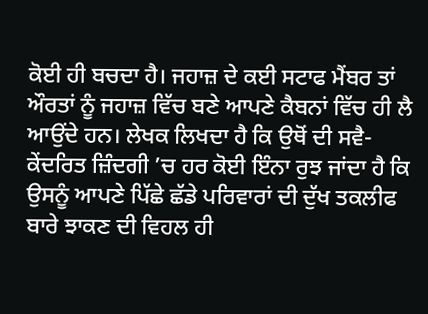ਕੋਈ ਹੀ ਬਚਦਾ ਹੈ। ਜਹਾਜ਼ ਦੇ ਕਈ ਸਟਾਫ ਮੈਂਬਰ ਤਾਂ ਔਰਤਾਂ ਨੂੰ ਜਹਾਜ਼ ਵਿੱਚ ਬਣੇ ਆਪਣੇ ਕੈਬਨਾਂ ਵਿੱਚ ਹੀ ਲੈ ਆਉਂਦੇ ਹਨ। ਲੇਖਕ ਲਿਖਦਾ ਹੈ ਕਿ ਉਥੋਂ ਦੀ ਸਵੈ-ਕੇਂਦਰਿਤ ਜ਼ਿੰਦਗੀ ’ਚ ਹਰ ਕੋਈ ਇੰਨਾ ਰੁਝ ਜਾਂਦਾ ਹੈ ਕਿ ਉਸਨੂੰ ਆਪਣੇ ਪਿੱਛੇ ਛੱਡੇ ਪਰਿਵਾਰਾਂ ਦੀ ਦੁੱਖ ਤਕਲੀਫ ਬਾਰੇ ਝਾਕਣ ਦੀ ਵਿਹਲ ਹੀ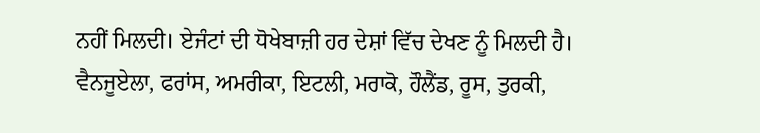ਨਹੀਂ ਮਿਲਦੀ। ਏਜੰਟਾਂ ਦੀ ਧੋਖੇਬਾਜ਼ੀ ਹਰ ਦੇਸ਼ਾਂ ਵਿੱਚ ਦੇਖਣ ਨੂੰ ਮਿਲਦੀ ਹੈ। ਵੈਨਜੂਏਲਾ, ਫਰਾਂਸ, ਅਮਰੀਕਾ, ਇਟਲੀ, ਮਰਾਕੋ, ਹੌਲੈਂਡ, ਰੂਸ, ਤੁਰਕੀ,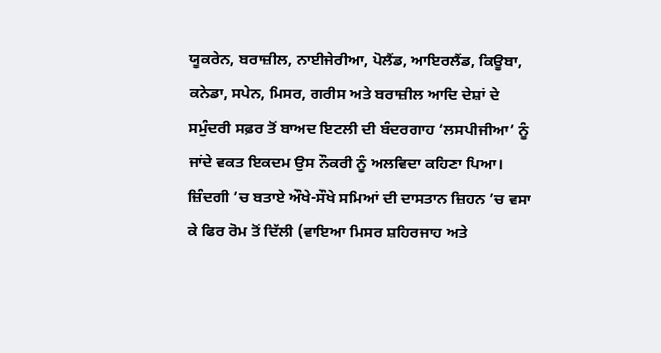ਯੂਕਰੇਨ, ਬਰਾਜ਼ੀਲ, ਨਾਈਜੇਰੀਆ, ਪੋਲੈਂਡ, ਆਇਰਲੈਂਡ, ਕਿਊਬਾ, ਕਨੇਡਾ, ਸਪੇਨ, ਮਿਸਰ, ਗਰੀਸ ਅਤੇ ਬਰਾਜ਼ੀਲ ਆਦਿ ਦੇਸ਼ਾਂ ਦੇ ਸਮੁੰਦਰੀ ਸਫ਼ਰ ਤੋਂ ਬਾਅਦ ਇਟਲੀ ਦੀ ਬੰਦਰਗਾਹ ‘ਲਸਪੀਜੀਆ’ ਨੂੰ ਜਾਂਦੇ ਵਕਤ ਇਕਦਮ ਉਸ ਨੌਕਰੀ ਨੂੰ ਅਲਵਿਦਾ ਕਹਿਣਾ ਪਿਆ। ਜ਼ਿੰਦਗੀ ’ਚ ਬਤਾਏ ਔਖੇ-ਸੌਖੇ ਸਮਿਆਂ ਦੀ ਦਾਸਤਾਨ ਜ਼ਿਹਨ ’ਚ ਵਸਾ ਕੇ ਫਿਰ ਰੋਮ ਤੋਂ ਦਿੱਲੀ (ਵਾਇਆ ਮਿਸਰ ਸ਼ਹਿਰਜਾਹ ਅਤੇ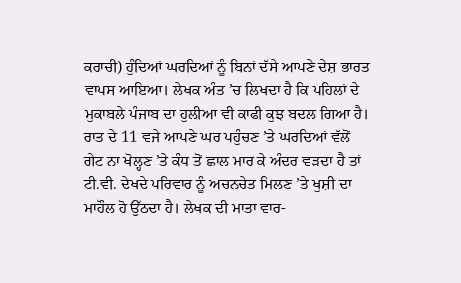ਕਰਾਚੀ) ਹੁੰਦਿਆਂ ਘਰਦਿਆਂ ਨੂੰ ਬਿਨਾਂ ਦੱਸੇ ਆਪਣੇ ਦੇਸ਼ ਭਾਰਤ ਵਾਪਸ ਆਇਆ। ਲੇਖਕ ਅੰਤ ’ਚ ਲਿਖਦਾ ਹੈ ਕਿ ਪਹਿਲਾਂ ਦੇ ਮੁਕਾਬਲੇ ਪੰਜਾਬ ਦਾ ਹੁਲੀਆ ਵੀ ਕਾਫੀ ਕੁਝ ਬਦਲ ਗਿਆ ਹੈ। ਰਾਤ ਦੇ 11 ਵਜੇ ਆਪਣੇ ਘਰ ਪਹੁੰਚਣ ’ਤੇ ਘਰਦਿਆਂ ਵੱਲੋਂ ਗੇਟ ਨਾ ਖੋਲ੍ਹਣ ’ਤੇ ਕੰਧ ਤੋਂ ਛਾਲ ਮਾਰ ਕੇ ਅੰਦਰ ਵੜਦਾ ਹੈ ਤਾਂ ਟੀ.ਵੀ. ਦੇਖਦੇ ਪਰਿਵਾਰ ਨੂੰ ਅਚਨਚੇਤ ਮਿਲਣ ’ਤੇ ਖੁਸ਼ੀ ਦਾ ਮਾਹੌਲ ਹੋ ਉੱਠਦਾ ਹੈ। ਲੇਖਕ ਦੀ ਮਾਤਾ ਵਾਰ-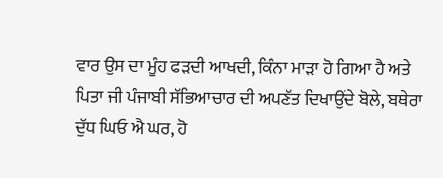ਵਾਰ ਉਸ ਦਾ ਮੂੰਹ ਫੜਦੀ ਆਖਦੀ, ਕਿੰਨਾ ਮਾੜਾ ਹੋ ਗਿਆ ਹੈ ਅਤੇ ਪਿਤਾ ਜੀ ਪੰਜਾਬੀ ਸੱਭਿਆਚਾਰ ਦੀ ਅਪਣੱਤ ਦਿਖਾਉਂਦੇ ਬੋਲੇ, ਬਥੇਰਾ ਦੁੱਧ ਘਿਓ ਐ ਘਰ, ਹੋ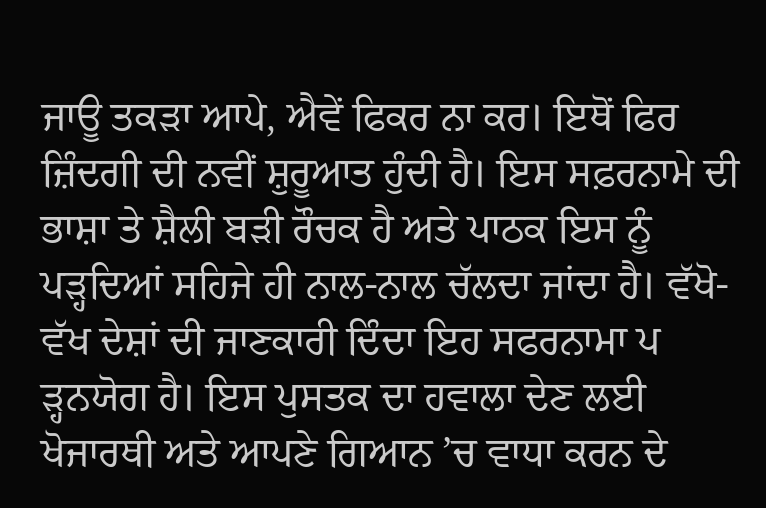ਜਾਊ ਤਕੜਾ ਆਪੇ, ਐਵੇਂ ਫਿਕਰ ਨਾ ਕਰ। ਇਥੋਂ ਫਿਰ ਜ਼ਿੰਦਗੀ ਦੀ ਨਵੀਂ ਸ਼ੁਰੂਆਤ ਹੁੰਦੀ ਹੈ। ਇਸ ਸਫ਼ਰਨਾਮੇ ਦੀ ਭਾਸ਼ਾ ਤੇ ਸ਼ੈਲੀ ਬੜੀ ਰੌਚਕ ਹੈ ਅਤੇ ਪਾਠਕ ਇਸ ਨੂੰ ਪੜ੍ਹਦਿਆਂ ਸਹਿਜੇ ਹੀ ਨਾਲ-ਨਾਲ ਚੱਲਦਾ ਜਾਂਦਾ ਹੈ। ਵੱਖੋ-ਵੱਖ ਦੇਸ਼ਾਂ ਦੀ ਜਾਣਕਾਰੀ ਦਿੰਦਾ ਇਹ ਸਫਰਨਾਮਾ ਪ ੜ੍ਹਨਯੋਗ ਹੈ। ਇਸ ਪੁਸਤਕ ਦਾ ਹਵਾਲਾ ਦੇਣ ਲਈ ਖੋਜਾਰਥੀ ਅਤੇ ਆਪਣੇ ਗਿਆਨ ’ਚ ਵਾਧਾ ਕਰਨ ਦੇ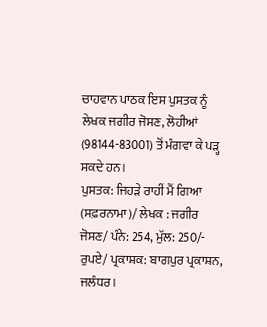ਚਾਹਵਾਨ ਪਾਠਕ ਇਸ ਪੁਸਤਕ ਨੂੰ ਲੇਖਕ ਜਗੀਰ ਜੋਸਣ, ਲੋਹੀਆਂ (98144-83001) ਤੋਂ ਮੰਗਵਾ ਕੇ ਪੜ੍ਹ ਸਕਦੇ ਹਨ।
ਪੁਸਤਕ: ਜਿਹੜੇ ਰਾਹੀਂ ਮੈਂ ਗਿਆ (ਸਫ਼ਰਨਾਮਾ)/ ਲੇਖਕ : ਜਗੀਰ ਜੋਸਣ/ ਪੰਨੇ: 254, ਮੁੱਲ: 250/- ਰੁਪਏ/ ਪ੍ਰਕਾਸ਼ਕ: ਬਾਗਪੁਰ ਪ੍ਰਕਾਸ਼ਨ, ਜਲੰਧਰ।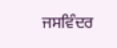ਜਸਵਿੰਦਰ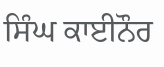ਸਿੰਘ ਕਾਈਨੌਰ